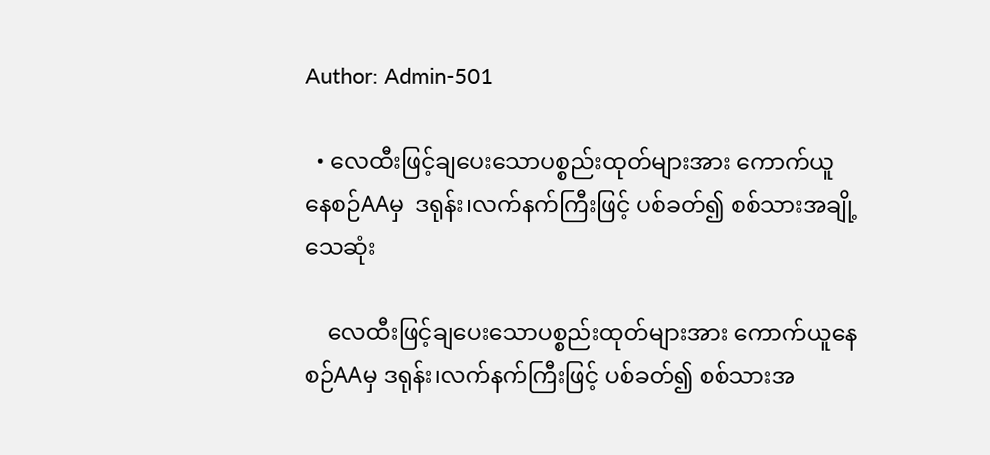Author: Admin-501

  • လေထီးဖြင့်ချပေးသောပစ္စည်းထုတ်များအား ကောက်ယူနေစဉ်AAမှ  ဒရုန်း၊လက်နက်ကြီးဖြင့် ပစ်ခတ်၍ စစ်သားအချို့သေဆုံး

    လေထီးဖြင့်ချပေးသောပစ္စည်းထုတ်များအား ကောက်ယူနေစဉ်AAမှ ဒရုန်း၊လက်နက်ကြီးဖြင့် ပစ်ခတ်၍ စစ်သားအ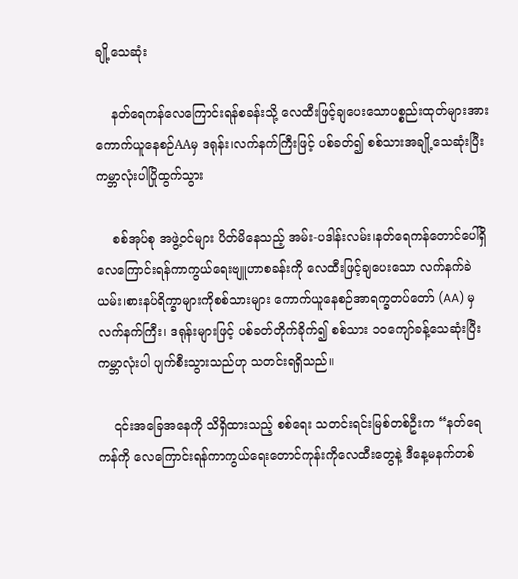ချို့သေဆုံး

    နတ်ရေကန်လေကြောင်းရန်စခန်းသို့ လေထီးဖြင့်ချပေးသောပစ္စည်းထုတ်များအား ကောက်ယူနေစဉ်AAမှ ဒရုန်း၊လက်နက်ကြီးဖြင့် ပစ်ခတ်၍ စစ်သားအချို့သေဆုံးပြီးကမ္ဘာလုံးပါပြိုထွက်သွား

    စစ်အုပ်စု အဖွဲ့ဝင်များ ပိတ်မိနေသည့် အမ်း-ပဒါန်းလမ်း၊နတ်ရေကန်တောင်ပေါ်ရှိလေကြောင်းရန်ကာကွယ်ရေးဗျူဟာစခန်းကို လေထီးဖြင့်ချပေးသော လက်နက်ခဲယမ်း၊စားနပ်ရိက္ခာများကိုစစ်သားများ ကောက်ယူနေစဉ်အာရက္ခတပ်တော် (AA) မှလက်နက်ကြီး၊ ဒရုန်းများဖြင့် ပစ်ခတ်တိုက်ခိုက်၍ စစ်သား ၁၀ကျော်ခန့်သေဆုံးပြီး ကမ္ဘာလုံးပါ ပျက်စီးသွားသည်ဟု သတင်းရရှိသည်။

    ၎င်းအခြေအနေကို သိရှိထားသည့် စစ်ရေး သတင်းရင်းမြစ်တစ်ဦးက “နတ်ရေကန်ကို လေကြောင်းရန်ကာကွယ်ရေးတောင်ကုန်းကိုလေထီးတွေနဲ့ ဒီနေ့မနက်တစ်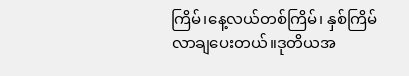ကြိမ်၊နေ့လယ်တစ်ကြိမ်၊ နှစ်ကြိမ်လာချပေးတယ်။ဒုတိယအ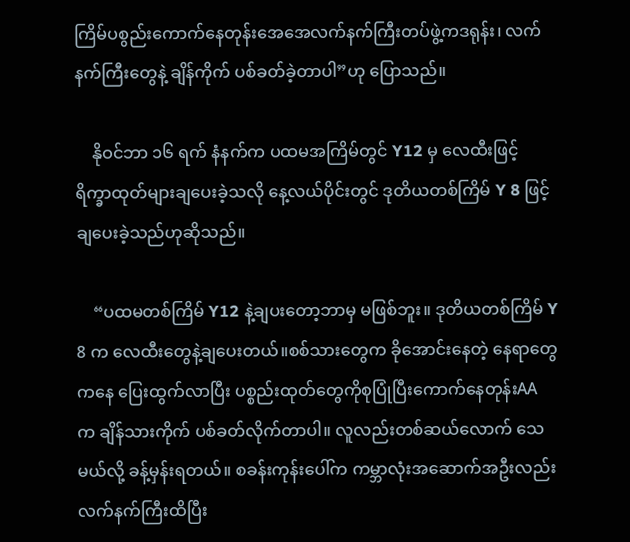ကြိမ်ပစွည်းကောက်နေတုန်းအေအေလက်နက်ကြီးတပ်ဖွဲ့ကဒရုန်း၊ လက်နက်ကြီးတွေနဲ့ ချိန်ကိုက် ပစ်ခတ်ခဲ့တာပါ”ဟု ပြောသည်။

    နိုဝင်ဘာ ၁၆ ရက် နံနက်က ပထမအကြိမ်တွင် Y12 မှ လေထီးဖြင့် ရိက္ခာထုတ်များချပေးခဲ့သလို နေ့လယ်ပိုင်းတွင် ဒုတိယတစ်ကြိမ် Y 8 ဖြင့်ချပေးခဲ့သည်ဟုဆိုသည်။

    “ပထမတစ်ကြိမ် Y12 နဲ့ချပးတော့ဘာမှ မဖြစ်ဘူး။ ဒုတိယတစ်ကြိမ် Y 8 က လေထီးတွေနဲ့ချပေးတယ်။စစ်သားတွေက ခိုအောင်းနေတဲ့ နေရာတွေကနေ ပြေးထွက်လာပြီး ပစ္စည်းထုတ်တွေကိုစုပြုံပြီးကောက်နေတုန်းAA က ချိန်သားကိုက် ပစ်ခတ်လိုက်တာပါ။ လူလည်းတစ်ဆယ်လောက် သေမယ်လို့ ခန့်မှန်းရတယ်။ စခန်းကုန်းပေါ်က ကမ္ဘာလုံးအဆောက်အဦးလည်းလက်နက်ကြီးထိပြီး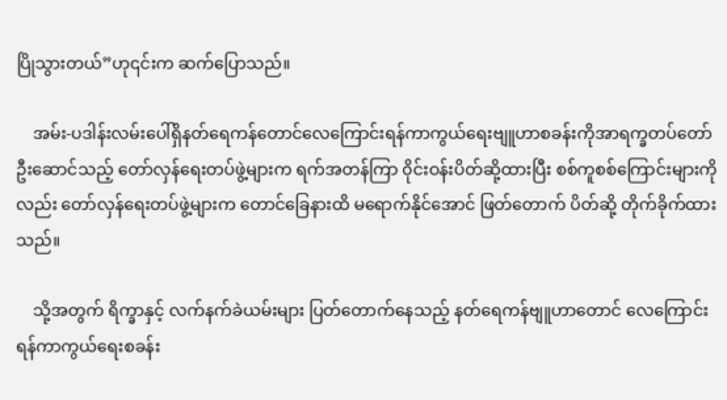ပြိုသွားတယ်”ဟု၎င်းက ဆက်ပြောသည်။

    အမ်း-ပဒါန်းလမ်းပေါ်ရှိနတ်ရေကန်တောင်လေကြောင်းရန်ကာကွယ်ရေးဗျူဟာစခန်းကိုအာရက္ခတပ်တော်ဦးဆောင်သည့် တော်လှန်ရေးတပ်ဖွဲ့များက ရက်အတန်ကြာ ၀ိုင်းဝန်းပိတ်ဆို့ထားပြီး စစ်ကူစစ်ကြောင်းများကိုလည်း တော်လှန်ရေးတပ်ဖွဲ့များက တောင်ခြေနားထိ မရောက်နိုင်အောင် ဖြတ်တောက် ပိတ်ဆို့ တိုက်ခိုက်ထားသည်။

    သို့အတွက် ရိက္ခာနှင့် လက်နက်ခဲယမ်းများ ပြတ်တောက်နေသည့် နတ်ရေကန်ဗျူဟာတောင် လေကြောင်းရန်ကာကွယ်ရေးစခန်း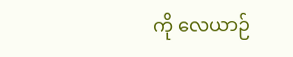ကို လေယာဉ်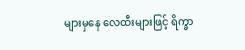များမှနေ လေထီးများဖြင့် ရိက္ခာ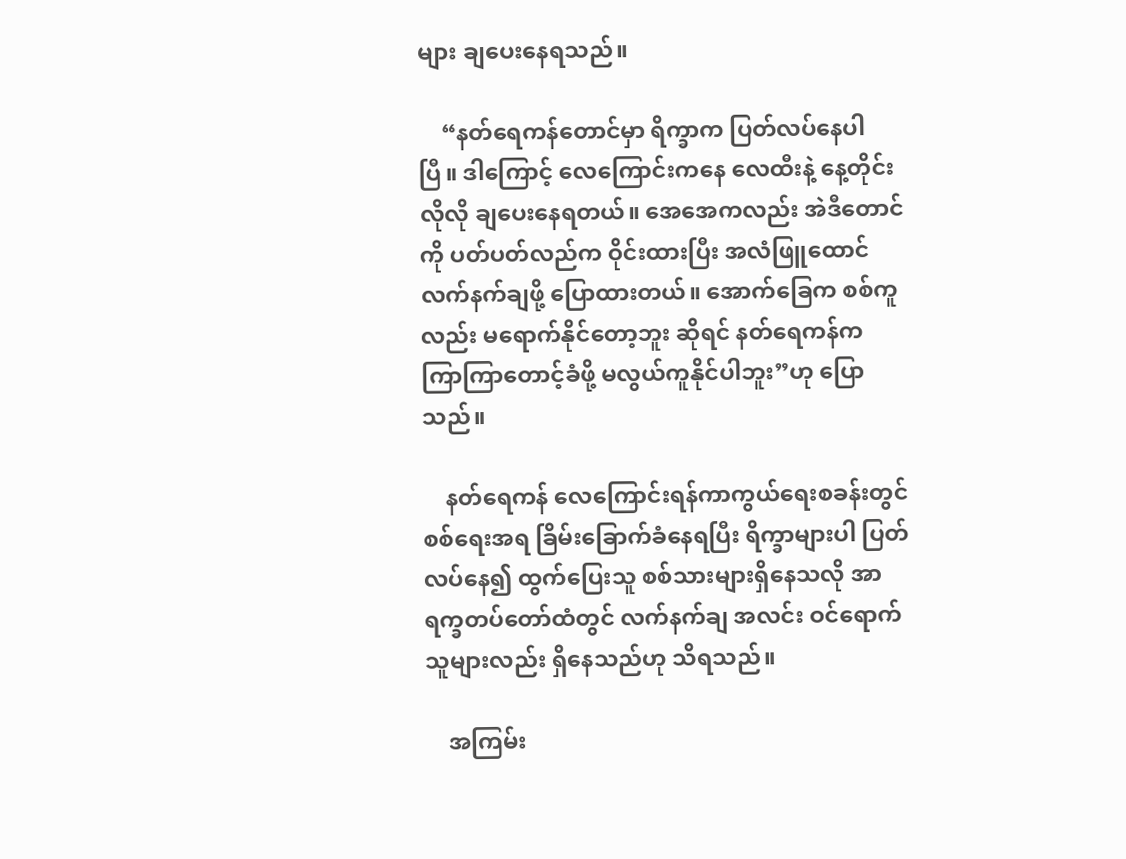များ ချပေးနေရသည်။

    “နတ်ရေကန်တောင်မှာ ရိက္ခာက ပြတ်လပ်နေပါပြီ။ ဒါကြောင့် လေကြောင်းကနေ လေထီးနဲ့ နေ့တိုင်းလိုလို ချပေးနေရတယ်။ အေအေကလည်း အဲဒီတောင်ကို ပတ်ပတ်လည်က ဝိုင်းထားပြီး အလံဖြူထောင် လက်နက်ချဖို့ ပြောထားတယ်။ အောက်ခြေက စစ်ကူလည်း မရောက်နိုင်တော့ဘူး ဆိုရင် နတ်ရေကန်က ကြာကြာတောင့်ခံဖို့ မလွယ်ကူနိုင်ပါဘူး”ဟု ပြောသည်။

    နတ်ရေကန် လေကြောင်းရန်ကာကွယ်ရေးစခန်းတွင် စစ်ရေးအရ ခြိမ်းခြောက်ခံနေရပြီး ရိက္ခာများပါ ပြတ်လပ်နေ၍ ထွက်ပြေးသူ စစ်သားများရှိနေသလို အာရက္ခတပ်တော်ထံတွင် လက်နက်ချ အလင်း ဝင်ရောက်သူများလည်း ရှိနေသည်ဟု သိရသည်။

    အကြမ်း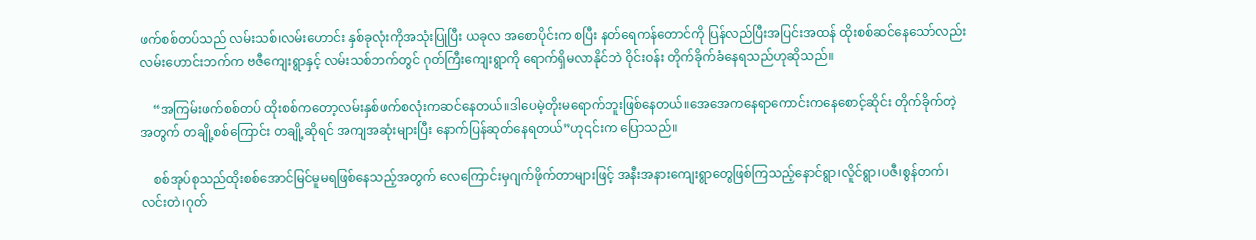ဖက်စစ်တပ်သည် လမ်းသစ်၊လမ်းဟောင်း နှစ်ခုလုံးကိုအသုံးပြုပြီး ယခုလ အစောပိုင်းက စပြီး နတ်ရေကန်တောင်ကို ပြန်လည်ပြီးအပြင်းအထန် ထိုးစစ်ဆင်နေသော်လည်းလမ်းဟောင်းဘက်က ဗဇီကျေးရွာနှင့် လမ်းသစ်ဘက်တွင် ဂုတ်ကြီးကျေးရွာကို ရောက်ရှိမလာနိုင်ဘဲ ဝိုင်းဝန်း တိုက်ခိုက်ခံနေရသည်ဟုဆိုသည်။

    “အကြမ်းဖက်စစ်တပ် ထိုးစစ်ကတော့လမ်းနှစ်ဖက်စလုံးကဆင်နေတယ်။ဒါပေမဲ့တိုးမရောက်ဘူးဖြစ်နေတယ်။အေအေကနေရာကောင်းကနေစောင့်ဆိုင်း တိုက်ခိုက်တဲ့အတွက် တချို့စစ်ကြောင်း တချို့ဆိုရင် အကျအဆုံးများပြီး နောက်ပြန်ဆုတ်နေရတယ်”ဟု၎င်းက ပြောသည်။

    စစ်အုပ်စုသည်ထိုးစစ်အောင်မြင်မူမရဖြစ်နေသည့်အတွက် လေကြောင်းမှဂျက်ဖိုက်တာများဖြင့် အနီးအနားကျေးရွာတွေဖြစ်ကြသည့်နောင်ရွာ၊လိူင်ရွာ၊ပဇီ၊စွန်တက်၊လင်းတဲ၊ဂုတ်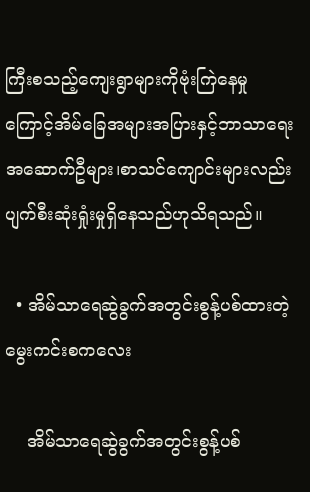ကြီးစသည့်ကျေးရွာများကိုဗုံးကြဲနေမှုကြောင့်အိမ်ခြေအများအပြားနှင့်ဘာသာရေး အဆောက်ဦများ၊စာသင်ကျောင်းများလည်း ပျက်စီးဆုံးရှုံးမှုရှိနေသည်ဟုသိရသည်။

  • အိမ်သာရေဆွဲခွက်အတွင်းစွန့်ပစ်ထားတဲ့ မွေးကင်းစကလေး

    အိမ်သာရေဆွဲခွက်အတွင်းစွန့်ပစ်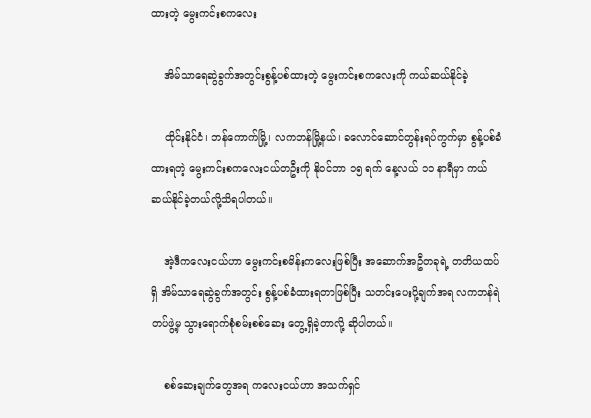ထားတဲ့ မွေးကင်းစကလေး

    အိမ်သာရေဆွဲခွက်အတွင်းစွန့်ပစ်ထားတဲ့ မွေးကင်းစကလေးကို ကယ်ဆယ်နိုင်ခဲ့

    ထိုင်းနိုင်ငံ၊ ဘန်ကောက်မြို့၊ လကဘန်မြို့နယ်၊ ခလောင်ဆောင်တွန်းရပ်ကွက်မှာ စွန့်ပစ်ခံထားရတဲ့ မွေးကင်းစကလေးငယ်တဦးကို နိုဝင်ဘာ ၁၅ ရက် နေ့လယ် ၁၁ နာရီမှာ ကယ်ဆယ်နိုင်ခဲ့တယ်လို့သိရပါတယ်။

    အဲ့ဒီကလေးငယ်ဟာ မွေးကင်းစမိန်းကလေးဖြစ်ပြီး အဆောက်အဦတခုရဲ့ တတိယထပ်ရှိ အိမ်သာရေဆွဲခွက်အတွင်း စွန့်ပစ်ခံထားရတာဖြစ်ပြီး သတင်းပေးပို့ချက်အရ လကဘန်ရဲတပ်ဖွဲ့မှ သွားရောက်စုံစမ်းစစ်ဆေး တွေ့ရှိခဲ့တာလို့ ဆိုပါတယ်။

    စစ်ဆေးချက်တွေအရ ကလေးငယ်ဟာ အသက်ရှင်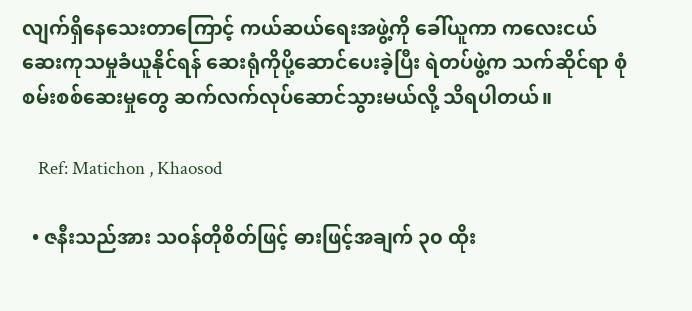လျက်ရှိနေသေးတာကြောင့် ကယ်ဆယ်ရေးအဖွဲ့ကို ခေါ်ယူကာ ကလေးငယ် ဆေးကုသမှုခံယူနိုင်ရန် ဆေးရုံကိုပို့ဆောင်ပေးခဲ့ပြီး ရဲတပ်ဖွဲ့က သက်ဆိုင်ရာ စုံစမ်းစစ်ဆေးမှုတွေ ဆက်လက်လုပ်ဆောင်သွားမယ်လို့ သိရပါတယ်။

    Ref: Matichon , Khaosod

  • ဇနီးသည်အား သဝန်တိုစိတ်ဖြင့် ဓားဖြင့်အချက် ၃၀ ထိုး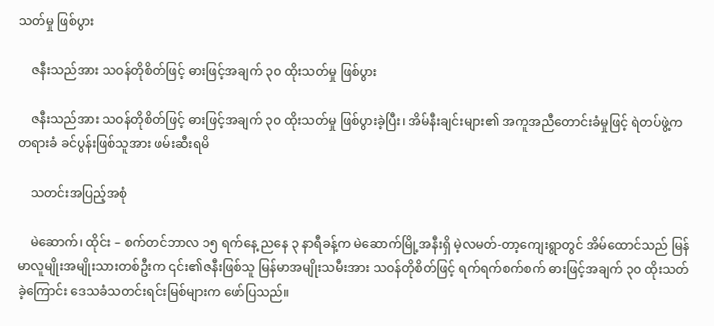သတ်မှု ဖြစ်ပွား

    ဇနီးသည်အား သဝန်တိုစိတ်ဖြင့် ဓားဖြင့်အချက် ၃၀ ထိုးသတ်မှု ဖြစ်ပွား

    ဇနီးသည်အား သဝန်တိုစိတ်ဖြင့် ဓားဖြင့်အချက် ၃၀ ထိုးသတ်မှု ဖြစ်ပွားခဲ့ပြီး၊ အိမ်နီးချင်းများ၏ အကူအညီတောင်းခံမှုဖြင့် ရဲတပ်ဖွဲ့က တရားခံ ခင်ပွန်းဖြစ်သူအား ဖမ်းဆီးရမိ

    သတင်းအပြည့်အစုံ

    မဲဆောက်၊ ထိုင်း – စက်တင်ဘာလ ၁၅ ရက်နေ့ ညနေ ၃ နာရီခန့်က မဲဆောက်မြို့အနီးရှိ မဲ့လမတ်-တာ့ကျေးရွာတွင် အိမ်ထောင်သည် မြန်မာလူမျိုးအမျိုးသားတစ်ဦးက ၎င်း၏ဇနီးဖြစ်သူ မြန်မာအမျိုးသမီးအား သဝန်တိုစိတ်ဖြင့် ရက်ရက်စက်စက် ဓားဖြင့်အချက် ၃၀ ထိုးသတ်ခဲ့ကြောင်း ဒေသခံသတင်းရင်းမြစ်များက ဖော်ပြသည်။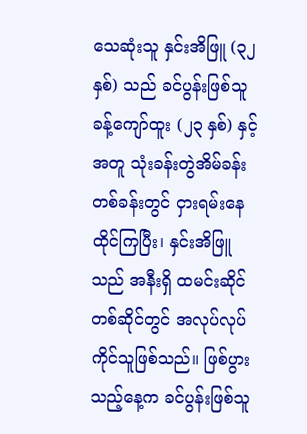သေဆုံးသူ နှင်းအိဖြူ (၃၂ နှစ်) သည် ခင်ပွန်းဖြစ်သူ ခန့်ကျော်ထူး (၂၃ နှစ်) နှင့်အတူ သုံးခန်းတွဲအိမ်ခန်းတစ်ခန်းတွင် ငှားရမ်းနေထိုင်ကြပြီး၊ နှင်းအိဖြူသည် အနီးရှိ ထမင်းဆိုင်တစ်ဆိုင်တွင် အလုပ်လုပ်ကိုင်သူဖြစ်သည်။ ဖြစ်ပွားသည့်နေ့က ခင်ပွန်းဖြစ်သူ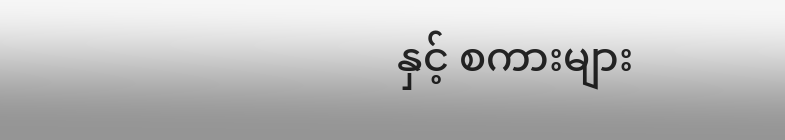နှင့် စကားများ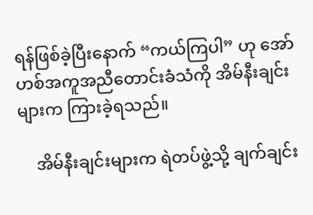ရန်ဖြစ်ခဲ့ပြီးနောက် “ကယ်ကြပါ” ဟု အော်ဟစ်အကူအညီတောင်းခံသံကို အိမ်နီးချင်းများက ကြားခဲ့ရသည်။

    အိမ်နီးချင်းများက ရဲတပ်ဖွဲ့သို့ ချက်ချင်း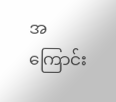အကြောင်း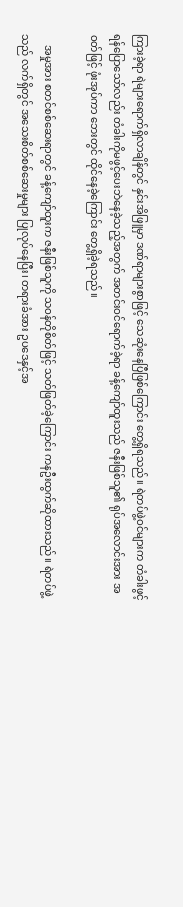ကြားခဲ့ရာ ရဲများရောက်ရှိလာချိန်တွင် နှင်းအိဖြူမှာ ဒဏ်ရာများစွာဖြင့် သေဆုံးနေပြီဖြစ်ကြောင်း တွေ့ရှိရသည်။ ရဲတပ်ဖွဲ့ဝင်များက တံခါးဖွင့်ရန်ပြောသော်လည်း တံခါးကိုမဖွင့်ပေးဘဲနေခဲ့သည့်အတွက် အတင်းဝင်ရောက်ခဲ့ရာ ခန့်ကျော်ထူးသည် ဇနီးဖြစ်သူ၏ ရုပ်အလောင်းအား အဝတ်ဖြင့် ဖုံးအုပ်ကာ ဘေးတွင် ထိုင်နေခဲ့ကြောင်း တွေ့ရှိခဲ့ရသည်။

    အမှုအား စတင်စစ်ဆေးရာတွင် ခန့်ကျော်ထူးက ဇနီးဖြစ်သူကို သဝန်တိုစိတ်ဖြင့် သတ်ဖြတ်ခဲ့ကြောင်း ကနဦးထွက်ဆိုထားသည်။ ရဲတပ်ဖွဲ့သည် လက်ရှိတွင် အသေးစိတ်စစ်ဆေးမှုများ ပြုလုပ်နေပြီး၊ တရားခံအား ဥပဒေနှင့်အ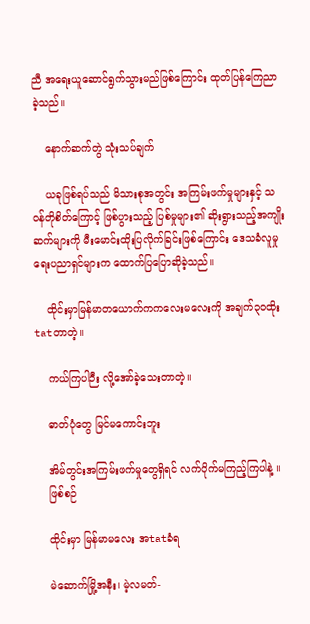ညီ အရေးယူဆောင်ရွက်သွားမည်ဖြစ်ကြောင်း ထုတ်ပြန်ကြေညာခဲ့သည်။

    နောက်ဆက်တွဲ သုံးသပ်ချက်

    ယခုဖြစ်ရပ်သည် မိသားစုအတွင်း အကြမ်းဖက်မှုများနှင့် သဝန်တိုစိတ်ကြောင့် ဖြစ်ပွားသည့် ပြစ်မှုများ၏ ဆိုးရွားသည့်အကျိုးဆက်များကို မီးမောင်းထိုးပြလိုက်ခြင်းဖြစ်ကြောင်း ဒေသခံလူမှုရေးပညာရှင်များက ထောက်ပြပြောဆိုခဲ့သည်။

    ထိုင်းမှာမြန်မာတယောက်ကကလေးမလေးကို အချက်၃၀ထိုး tatတာတဲ့။

    ကယ်ကြပါဉီး လို့အော်ခဲ့သေးတာတဲ့။

    ဓာတ်ပုံတွေ မြင်မကောင်းဘူး

    အိမ်တွင်းအကြမ်းဖက်မှုတွေရှိရင် လက်ပိုက်မကြည့်ကြပါနဲ့ ။
    ဖြစ်စဉ်

    ထိုင်းမှာ မြန်မာမလေး အtatခံရ

    မဲဆောက်မြို့အနီး၊ မဲ့လမတ်-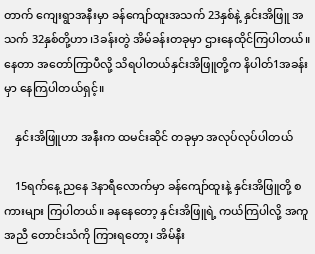တာက် ကျေးရွာအနီးမှာ ခန်ကျော်ထူးအသက် 23နှစ်နဲ့ နှင်းအိဖြူ အသက် 32နှစ်တို့ဟာ ၊3ခန်းတွဲ အိမ်ခန်းတခုမှာ ဌားနေထိုင်ကြပါတယ်။ နေတာ အတော်ကြာပီလို့ သိရပါတယ်နှင်းအိဖြူတို့က နိပါတ်1အခန်းမှာ နေကြပါတယ်ရှင့်။

    နှင်းအိဖြူဟာ အနီးက ထမင်းဆိုင် တခုမှာ အလုပ်လုပ်ပါတယ်

    15ရက်နေ့ ညနေ 3နာရီလောက်မှာ ခန်ကျော်ထူးနဲ့ နှင်းအိဖြူတို့ စကားများ ကြပါတယ်။ ခနနေတော့ နှင်းအိဖြူရဲ့ ကယ်ကြပါလို့ အကူအညီ တောင်းသံကို ကြားရတော့၊ အိမ်နီး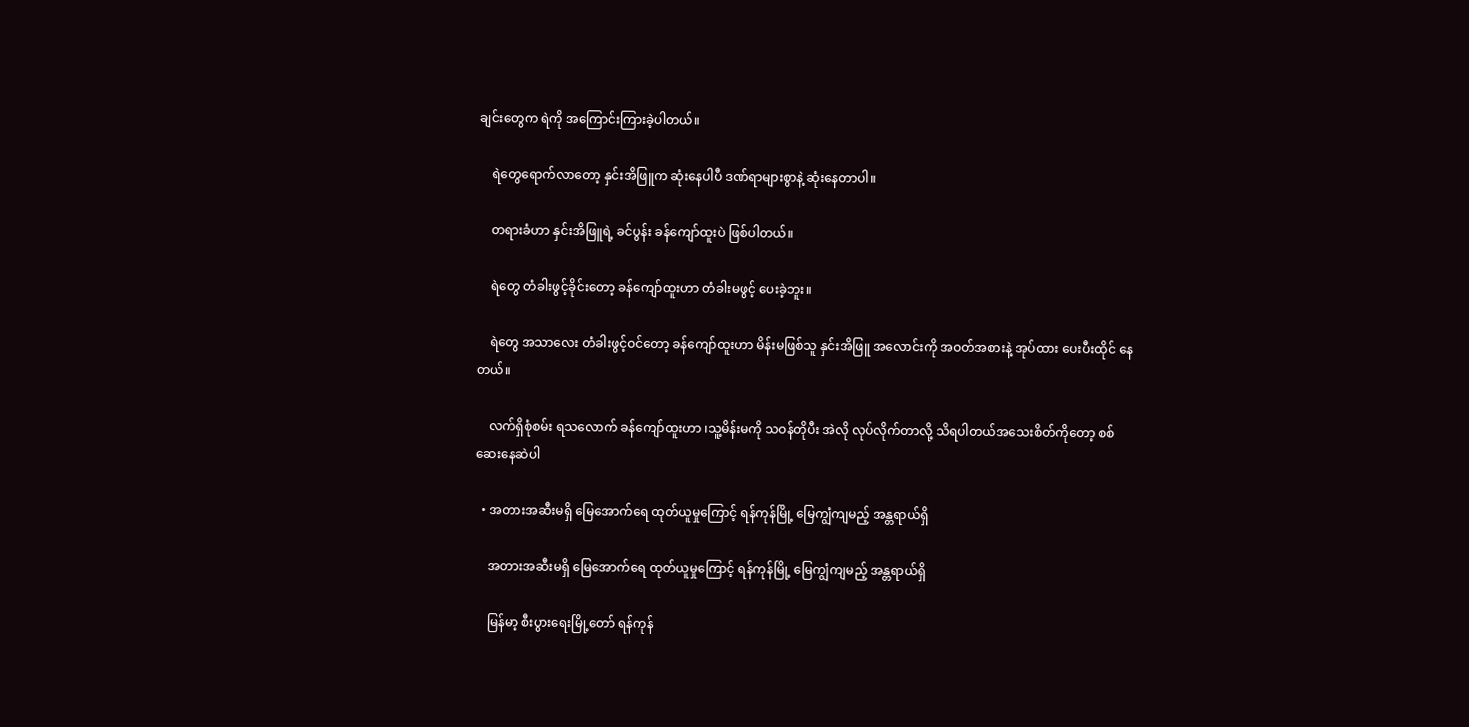ချင်းတွေက ရဲကို အကြောင်းကြားခဲ့ပါတယ်။

    ရဲတွေရောက်လာတော့ နှင်းအိဖြူက ဆုံးနေပါပီ ဒဏ်ရာများစွာနဲ့ ဆုံးနေတာပါ။

    တရားခံဟာ နှင်းအိဖြူရဲ့ ခင်ပွန်း ခန်ကျော်ထူးပဲ ဖြစ်ပါတယ်။

    ရဲတွေ တံခါးဖွင့်ခိုင်းတော့ ခန်ကျော်ထူးဟာ တံခါးမဖွင့် ပေးခဲ့ဘူး။

    ရဲတွေ အသာလေး တံခါးဖွင့်ဝင်တော့ ခန်ကျော်ထူးဟာ မိန်းမဖြစ်သူ နှင်းအိဖြူ အလောင်းကို အဝတ်အစားနဲ့ အုပ်ထား ပေးပီးထိုင် နေတယ်။

    လက်ရှိစုံစမ်း ရသလောက် ခန်ကျော်ထူးဟာ ၊သူ့မိန်းမကို သဝန်တိုပီး အဲလို လုပ်လိုက်တာလို့ သိရပါတယ်အသေးစိတ်ကိုတော့ စစ်ဆေးနေဆဲပါ

  • အတားအဆီးမရှိ မြေအောက်ရေ ထုတ်ယူမှုကြောင့် ရန်ကုန်မြို့ မြေကျွံကျမည့် အန္တရာယ်ရှိ

    အတားအဆီးမရှိ မြေအောက်ရေ ထုတ်ယူမှုကြောင့် ရန်ကုန်မြို့ မြေကျွံကျမည့် အန္တရာယ်ရှိ

    မြန်မာ့ စီးပွားရေးမြို့တော် ရန်ကုန်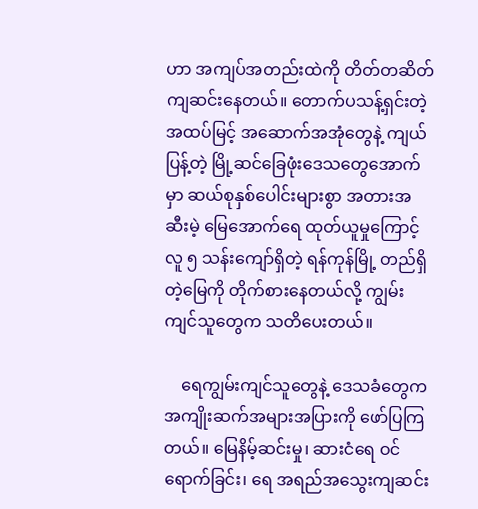ဟာ အကျပ်အတည်းထဲကို တိတ်တဆိတ် ကျဆင်းနေတယ်။ တောက်ပသန့်ရှင်းတဲ့ အထပ်မြင့် အဆောက်အအုံတွေနဲ့ ကျယ်ပြန့်တဲ့ မြို့ဆင်ခြေဖုံးဒေသတွေအောက်မှာ ဆယ်စုနှစ်ပေါင်းများစွာ အတားအဆီးမဲ့ မြေအောက်ရေ ထုတ်ယူမှုကြောင့် လူ ၅ သန်းကျော်ရှိတဲ့ ရန်ကုန်မြို့ တည်ရှိတဲ့မြေကို တိုက်စားနေတယ်လို့ ကျွမ်းကျင်သူတွေက သတိပေးတယ်။

    ရေကျွမ်းကျင်သူတွေနဲ့ ဒေသခံတွေက အကျိုးဆက်အများအပြားကို ဖော်ပြကြတယ်။ မြေနိမ့်ဆင်းမှု၊ ဆားငံရေ ဝင်ရောက်ခြင်း၊ ရေ အရည်အသွေးကျဆင်း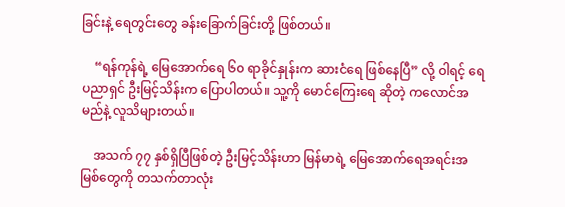ခြင်းနဲ့ ရေတွင်းတွေ ခန်းခြောက်ခြင်းတို့ ဖြစ်တယ်။

    “ရန်ကုန်ရဲ့ မြေအောက်ရေ ၆၀ ရာခိုင်နှုန်းက ဆားငံရေ ဖြစ်နေပြီ” လို့ ဝါရင့် ရေပညာရှင် ဦးမြင့်သိန်းက ပြောပါတယ်။ သူ့ကို မောင်ကြေးရေ ဆိုတဲ့ ကလောင်အမည်နဲ့ လူသိများတယ်။

    အသက် ၇၇ နှစ်ရှိပြီဖြစ်တဲ့ ဦးမြင့်သိန်းဟာ မြန်မာရဲ့ မြေအောက်ရေအရင်းအမြစ်တွေကို တသက်တာလုံး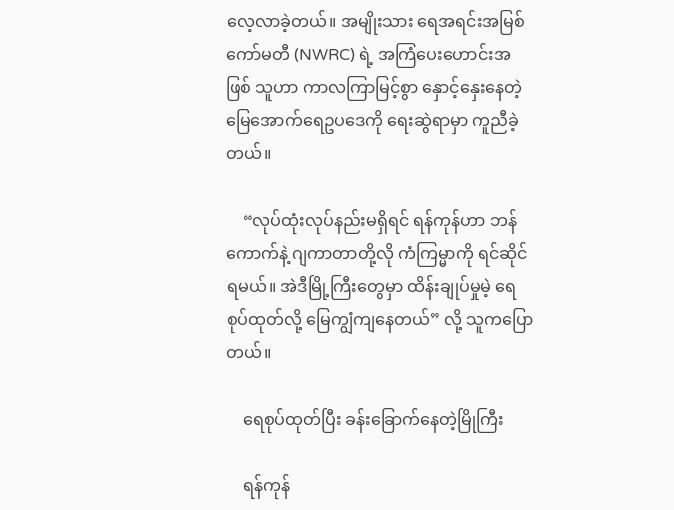လေ့လာခဲ့တယ်။ အမျိုးသား ရေအရင်းအမြစ်ကော်မတီ (NWRC) ရဲ့ အကြံပေးဟောင်းအဖြစ် သူဟာ ကာလကြာမြင့်စွာ နှောင့်နှေးနေတဲ့ မြေအောက်ရေဥပဒေကို ရေးဆွဲရာမှာ ကူညီခဲ့တယ်။

    “လုပ်ထုံးလုပ်နည်းမရှိရင် ရန်ကုန်ဟာ ဘန်ကောက်နဲ့ ဂျကာတာတို့လို ကံကြမ္မာကို ရင်ဆိုင်ရမယ်။ အဲဒီမြို့ကြီးတွေမှာ ထိန်းချုပ်မှုမဲ့ ရေစုပ်ထုတ်လို့ မြေကျွံကျနေတယ်” လို့ သူကပြောတယ်။

    ရေစုပ်ထုတ်ပြီး ခန်းခြောက်နေတဲ့မြိုကြီး

    ရန်ကုန်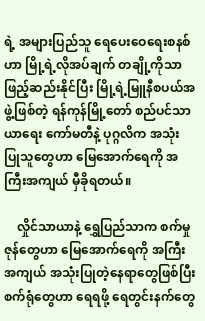ရဲ့ အများပြည်သူ ရေပေးဝေရေးစနစ်ဟာ မြို့ရဲ့လိုအပ်ချက် တချို့ကိုသာ ဖြည့်ဆည်းနိုင်ပြီး မြို့ရဲ့မြူနီစပယ်အဖွဲ့ဖြစ်တဲ့ ရန်ကုန်မြို့တော် စည်ပင်သာယာရေး ကော်မတီနဲ့ ပုဂ္ဂလိက အသုံးပြုသူတွေဟာ မြေအောက်ရေကို အကြီးအကျယ် မှီခိုရတယ်။

    လှိုင်သာယာနဲ့ ရွှေပြည်သာက စက်မှုဇုန်တွေဟာ မြေအောက်ရေကို အကြီးအကျယ် အသုံးပြုတဲ့နေရာတွေဖြစ်ပြီး စက်ရုံတွေဟာ ရေရဖို့ ရေတွင်းနက်တွေ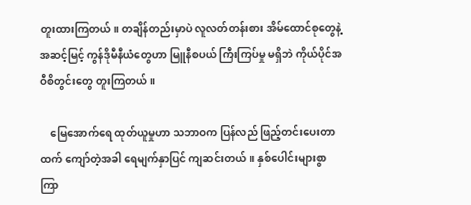တူးထားကြတယ်။ တချိန်တည်းမှာပဲ လူလတ်တန်းစား အိမ်ထောင်စုတွေနဲ့ အဆင့်မြင့် ကွန်ဒိုမီနီယံတွေဟာ မြူနီစပယ် ကြီးကြပ်မှု မရှိဘဲ ကိုယ်ပိုင်အဝီစိတွင်းတွေ တူးကြတယ်။

    မြေအောက်ရေ ထုတ်ယူမှုဟာ သဘာဝက ပြန်လည် ဖြည့်တင်းပေးတာထက် ကျော်တဲ့အခါ ရေမျက်နှာပြင် ကျဆင်းတယ်။ နှစ်ပေါင်းများစွာကြာ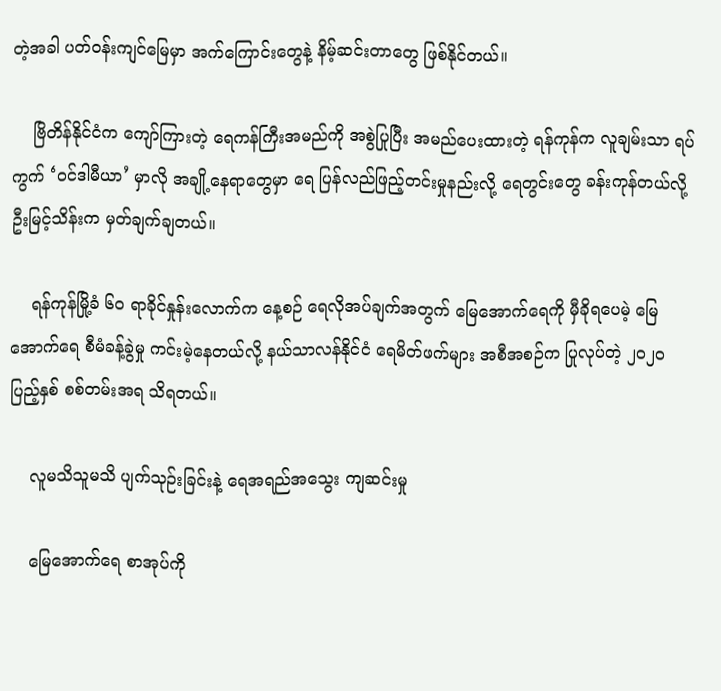တဲ့အခါ ပတ်ဝန်းကျင်မြေမှာ အက်ကြောင်းတွေနဲ့ နိမ့်ဆင်းတာတွေ ဖြစ်နိုင်တယ်။

    ဗြိတိန်နိုင်ငံက ကျော်ကြားတဲ့ ရေကန်ကြီးအမည်ကို အစွဲပြုပြီး အမည်ပေးထားတဲ့ ရန်ကုန်က လူချမ်းသာ ရပ်ကွက် ‘ဝင်ဒါမီယာ’ မှာလို အချို့နေရာတွေမှာ ရေ ပြန်လည်ဖြည့်တင်းမှုနည်းလို့ ရေတွင်းတွေ ခန်းကုန်တယ်လို့ ဦးမြင့်သိန်းက မှတ်ချက်ချတယ်။

    ရန်ကုန်မြို့ခံ ၆၀ ရာခိုင်နှုန်းလောက်က နေ့စဉ် ရေလိုအပ်ချက်အတွက် မြေအောက်ရေကို မှီခိုရပေမဲ့ မြေအောက်ရေ စီမံခန့်ခွဲမှု ကင်းမဲ့နေတယ်လို့ နယ်သာလန်နိုင်ငံ ရေမိတ်ဖက်များ အစီအစဉ်က ပြုလုပ်တဲ့ ၂၀၂၀ ပြည့်နှစ် စစ်တမ်းအရ သိရတယ်။

    လူမသိသူမသိ ပျက်သုဉ်းခြင်းနဲ့ ရေအရည်အသွေး ကျဆင်းမှု

    မြေအောက်ရေ စာအုပ်ကို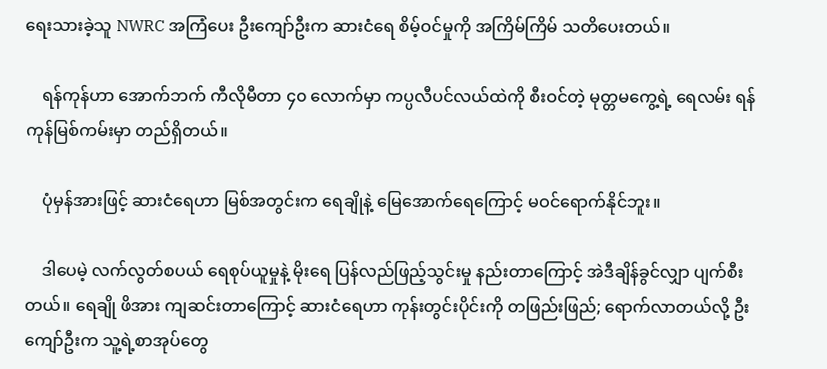ရေးသားခဲ့သူ NWRC အကြံပေး ဦးကျော်ဦးက ဆားငံရေ စိမ့်ဝင်မှုကို အကြိမ်ကြိမ် သတိပေးတယ်။

    ရန်ကုန်ဟာ အောက်ဘက် ကီလိုမီတာ ၄၀ လောက်မှာ ကပ္ပလီပင်လယ်ထဲကို စီးဝင်တဲ့ မုတ္တမကွေ့ရဲ့ ရေလမ်း ရန်ကုန်မြစ်ကမ်းမှာ တည်ရှိတယ်။

    ပုံမှန်အားဖြင့် ဆားငံရေဟာ မြစ်အတွင်းက ရေချိုနဲ့ မြေအောက်ရေကြောင့် မဝင်ရောက်နိုင်ဘူး။

    ဒါပေမဲ့ လက်လွတ်စပယ် ရေစုပ်ယူမှုနဲ့ မိုးရေ ပြန်လည်ဖြည့်သွင်းမှု နည်းတာကြောင့် အဲဒီချိန်ခွင်လျှာ ပျက်စီးတယ်။ ရေချို ဖိအား ကျဆင်းတာကြောင့် ဆားငံရေဟာ ကုန်းတွင်းပိုင်းကို တဖြည်းဖြည်; ရောက်လာတယ်လို့ ဦးကျော်ဦးက သူ့ရဲ့စာအုပ်တွေ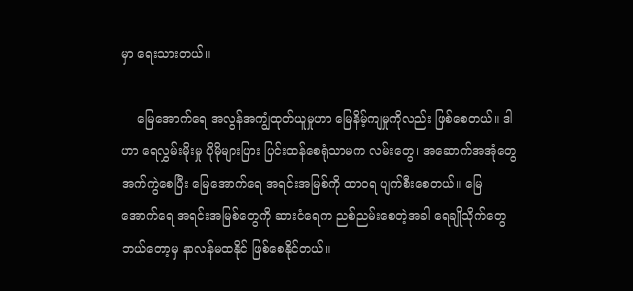မှာ ရေးသားတယ်။

    မြေအောက်ရေ အလွန်အကျွံထုတ်ယူမှုဟာ မြေနိမ့်ကျမှုကိုလည်း ဖြစ်စေတယ်။ ဒါဟာ ရေလွှမ်းမိုးမှု ပိုမိုများပြား ပြင်းထန်စေရုံသာမက လမ်းတွေ၊ အဆောက်အအုံတွေ အက်ကွဲစေပြီး မြေအောက်ရေ အရင်းအမြစ်ကို ထာဝရ ပျက်စီးစေတယ်။ မြေအောက်ရေ အရင်းအမြစ်တွေကို ဆားငံရေက ညစ်ညမ်းစေတဲ့အခါ ရေချိုသိုက်တွေ ဘယ်တော့မှ နာလန်မထနိုင် ဖြစ်စေနိုင်တယ်။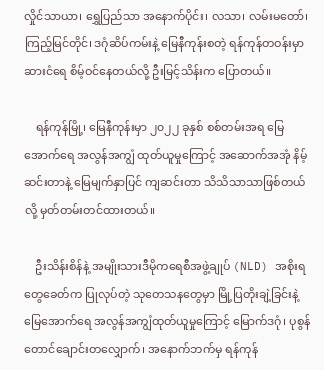လှိုင်သာယာ၊ ရွှေပြည်သာ အနောက်ပိုင်း၊ လသာ၊ လမ်းမတော်၊ ကြည့်မြင်တိုင်၊ ဒဂုံဆိပ်ကမ်းနဲ့ မြေနီကုန်းစတဲ့ ရန်ကုန်တဝန်းမှာ ဆားငံရေ စိမ့်ဝင်နေတယ်လို့ ဦးမြင့်သိန်းက ပြောတယ်။

    ရန်ကုန်မြို့၊ မြေနီကုန်းမှာ ၂၀၂၂ ခုနှစ် စစ်တမ်းအရ မြေအောက်ရေ အလွန်အကျွံ ထုတ်ယူမှုကြောင့် အဆောက်အအုံ နိမ့်ဆင်းတာနဲ့ မြေမျက်နှာပြင် ကျဆင်းတာ သိသိသာသာဖြစ်တယ်လို့ မှတ်တမ်းတင်ထားတယ်။

    ဦးသိန်းစိန်နဲ့ အမျိုးသားဒီမိုကရေစီအဖွဲ့ချုပ် (NLD) အစိုးရတွေခေတ်က ပြုလုပ်တဲ့ သုတေသနတွေမှာ မြို့ပြတိုးချဲ့ခြင်းနဲ့ မြေအောက်ရေ အလွန်အကျွံထုတ်ယူမှုကြောင့် မြောက်ဒဂုံ၊ ပုစွန်တောင်ချောင်းတလျှောက်၊ အနောက်ဘက်မှ ရန်ကုန်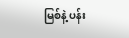မြစ်နဲ့ ပန်း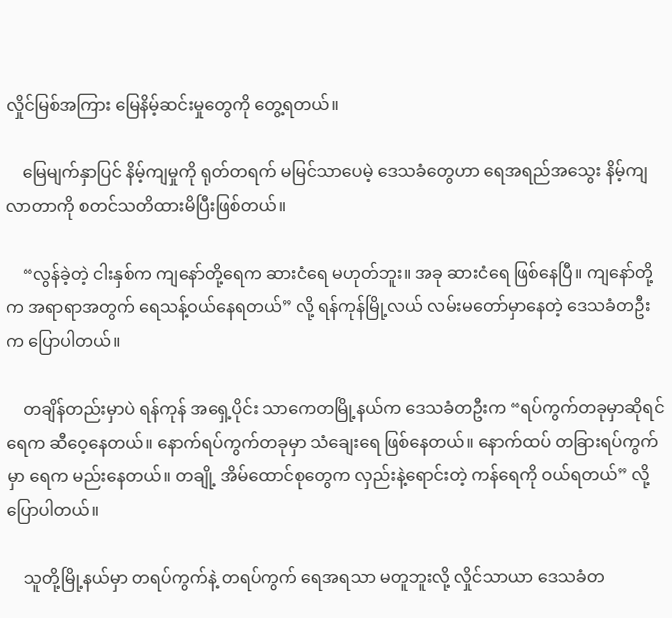လှိုင်မြစ်အကြား မြေနိမ့်ဆင်းမှုတွေကို တွေ့ရတယ်။

    မြေမျက်နှာပြင် နိမ့်ကျမှုကို ရုတ်တရက် မမြင်သာပေမဲ့ ဒေသခံတွေဟာ ရေအရည်အသွေး နိမ့်ကျလာတာကို စတင်သတိထားမိပြီးဖြစ်တယ်။

    “လွန်ခဲ့တဲ့ ငါးနှစ်က ကျနော်တို့ရေက ဆားငံရေ မဟုတ်ဘူး။ အခု ဆားငံရေ ဖြစ်နေပြီ။ ကျနော်တို့က အရာရာအတွက် ရေသန့်ဝယ်နေရတယ်” လို့ ရန်ကုန်မြို့လယ် လမ်းမတော်မှာနေတဲ့ ဒေသခံတဦးက ပြောပါတယ်။

    တချိန်တည်းမှာပဲ ရန်ကုန် အရှေ့ပိုင်း သာကေတမြို့နယ်က ဒေသခံတဦးက “ရပ်ကွက်တခုမှာဆိုရင် ရေက ဆီဝေ့နေတယ်။ နောက်ရပ်ကွက်တခုမှာ သံချေးရေ ဖြစ်နေတယ်။ နောက်ထပ် တခြားရပ်ကွက်မှာ ရေက မည်းနေတယ်။ တချို့ အိမ်ထောင်စုတွေက လှည်းနဲ့ရောင်းတဲ့ ကန်ရေကို ဝယ်ရတယ်” လို့ ပြောပါတယ်။

    သူတို့မြို့နယ်မှာ တရပ်ကွက်နဲ့ တရပ်ကွက် ရေအရသာ မတူဘူးလို့ လှိုင်သာယာ ဒေသခံတ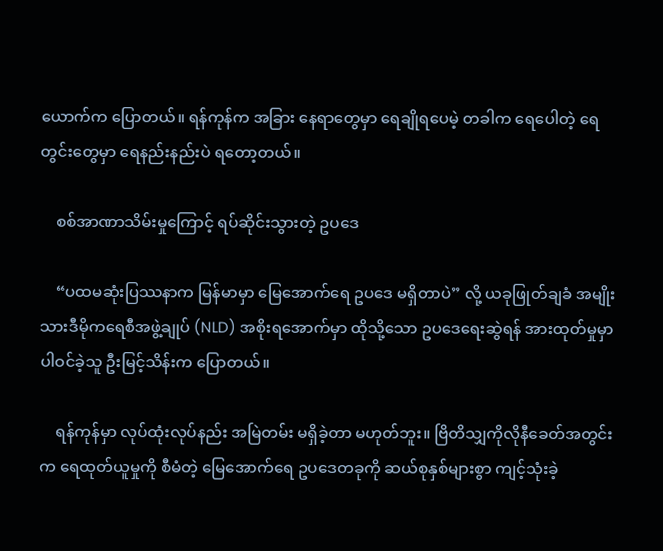ယောက်က ပြောတယ်။ ရန်ကုန်က အခြား နေရာတွေမှာ ရေချိုရပေမဲ့ တခါက ရေပေါတဲ့ ရေတွင်းတွေမှာ ရေနည်းနည်းပဲ ရတော့တယ်။

    စစ်အာဏာသိမ်းမှုကြောင့် ရပ်ဆိုင်းသွားတဲ့ ဥပဒေ

    “ပထမဆုံးပြဿနာက မြန်မာမှာ မြေအောက်ရေ ဥပဒေ မရှိတာပဲ” လို့ ယခုဖြုတ်ချခံ အမျိုးသားဒီမိုကရေစီအဖွဲ့ချုပ် (NLD) အစိုးရအောက်မှာ ထိုသို့သော ဥပဒေရေးဆွဲရန် အားထုတ်မှုမှာ ပါဝင်ခဲ့သူ ဦးမြင့်သိန်းက ပြောတယ်။

    ရန်ကုန်မှာ လုပ်ထုံးလုပ်နည်း အမြဲတမ်း မရှိခဲ့တာ မဟုတ်ဘူး။ ဗြိတိသျှကိုလိုနီခေတ်အတွင်းက ရေထုတ်ယူမှုကို စီမံတဲ့ မြေအောက်ရေ ဥပဒေတခုကို ဆယ်စုနှစ်များစွာ ကျင့်သုံးခဲ့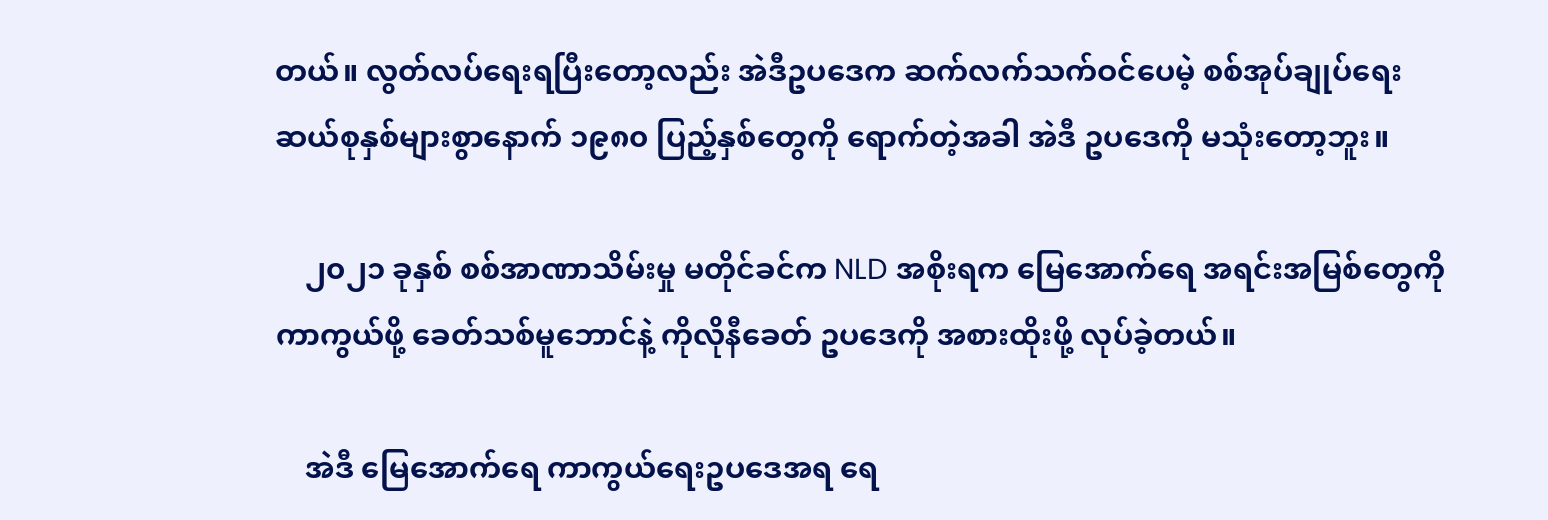တယ်။ လွတ်လပ်ရေးရပြီးတော့လည်း အဲဒီဥပဒေက ဆက်လက်သက်ဝင်ပေမဲ့ စစ်အုပ်ချုပ်ရေး ဆယ်စုနှစ်များစွာနောက် ၁၉၈၀ ပြည့်နှစ်တွေကို ရောက်တဲ့အခါ အဲဒီ ဥပဒေကို မသုံးတော့ဘူး။

    ၂၀၂၁ ခုနှစ် စစ်အာဏာသိမ်းမှု မတိုင်ခင်က NLD အစိုးရက မြေအောက်ရေ အရင်းအမြစ်တွေကို ကာကွယ်ဖို့ ခေတ်သစ်မူဘောင်နဲ့ ကိုလိုနီခေတ် ဥပဒေကို အစားထိုးဖို့ လုပ်ခဲ့တယ်။

    အဲဒီ မြေအောက်ရေ ကာကွယ်ရေးဥပဒေအရ ရေ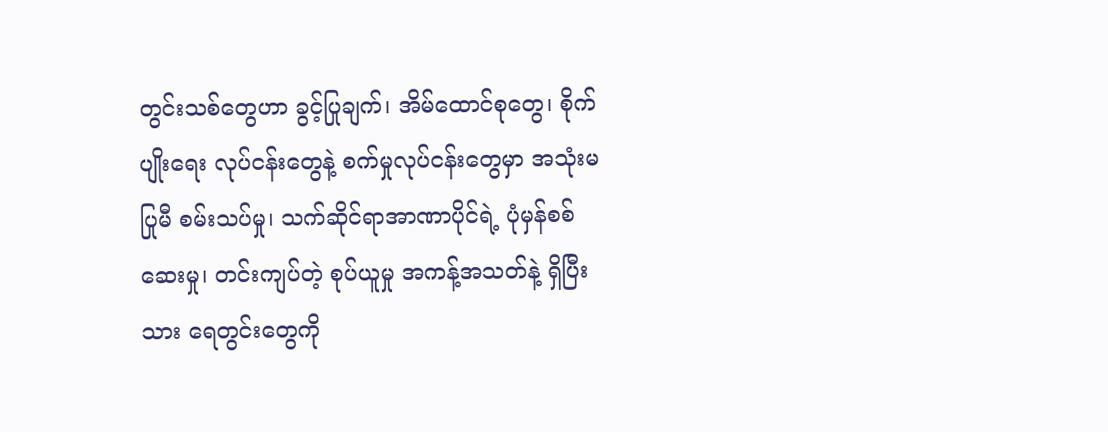တွင်းသစ်တွေဟာ ခွင့်ပြုချက်၊ အိမ်ထောင်စုတွေ၊ စိုက်ပျိုးရေး လုပ်ငန်းတွေနဲ့ စက်မှုလုပ်ငန်းတွေမှာ အသုံးမပြုမီ စမ်းသပ်မှု၊ သက်ဆိုင်ရာအာဏာပိုင်ရဲ့ ပုံမှန်စစ်ဆေးမှု၊ တင်းကျပ်တဲ့ စုပ်ယူမှု အကန့်အသတ်နဲ့ ရှိပြီးသား ရေတွင်းတွေကို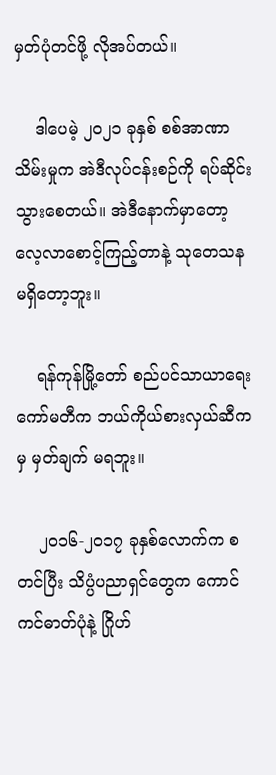မှတ်ပုံတင်ဖို့ လိုအပ်တယ်။

    ဒါပေမဲ့ ၂၀၂၁ ခုနှစ် စစ်အာဏာသိမ်းမှုက အဲဒီလုပ်ငန်းစဉ်ကို ရပ်ဆိုင်းသွားစေတယ်။ အဲဒီနောက်မှာတော့ လေ့လာစောင့်ကြည့်တာနဲ့ သုတေသန မရှိတော့ဘူး။

    ရန်ကုန်မြို့တော် စည်ပင်သာယာရေးကော်မတီက ဘယ်ကိုယ်စားလှယ်ဆီကမှ မှတ်ချက် မရဘူး။

    ၂၀၁၆-၂၀၁၇ ခုနှစ်လောက်က စတင်ပြီး သိပ္ပံပညာရှင်တွေက ကောင်ကင်ဓာတ်ပုံနဲ့ ဂြိုဟ်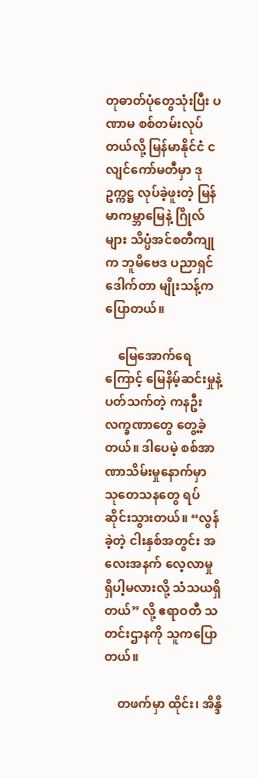တုဓာတ်ပုံတွေသုံးပြီး ပဏာမ စစ်တမ်းလုပ်တယ်လို့ မြန်မာနိုင်ငံ ငလျင်ကော်မတီမှာ ဒုဥက္ကဋ္ဌ လုပ်ခဲ့ဖူးတဲ့ မြန်မာကမ္ဘာမြေနဲ့ ဂြိုလ်များ သိပ္ပံအင်စတီကျုက ဘူမိဗေဒ ပညာရှင် ဒေါက်တာ မျိုးသန့်က ပြောတယ်။

    မြေအောက်ရေကြောင့် မြေနိမ့်ဆင်းမှုနဲ့ ပတ်သက်တဲ့ ကနဦး လက္ခဏာတွေ တွေ့ခဲ့တယ်။ ဒါပေမဲ့ စစ်အာဏာသိမ်းမှုနောက်မှာ သုတေသနတွေ ရပ်ဆိုင်းသွားတယ်။ “လွန်ခဲ့တဲ့ ငါးနှစ်အတွင်း အလေးအနက် လေ့လာမှု ရှိပါ့မလားလို့ သံသယရှိတယ်” လို့ ဧရာဝတီ သတင်းဌာနကို သူကပြောတယ်။

    တဖက်မှာ ထိုင်း၊ အိန္ဒိ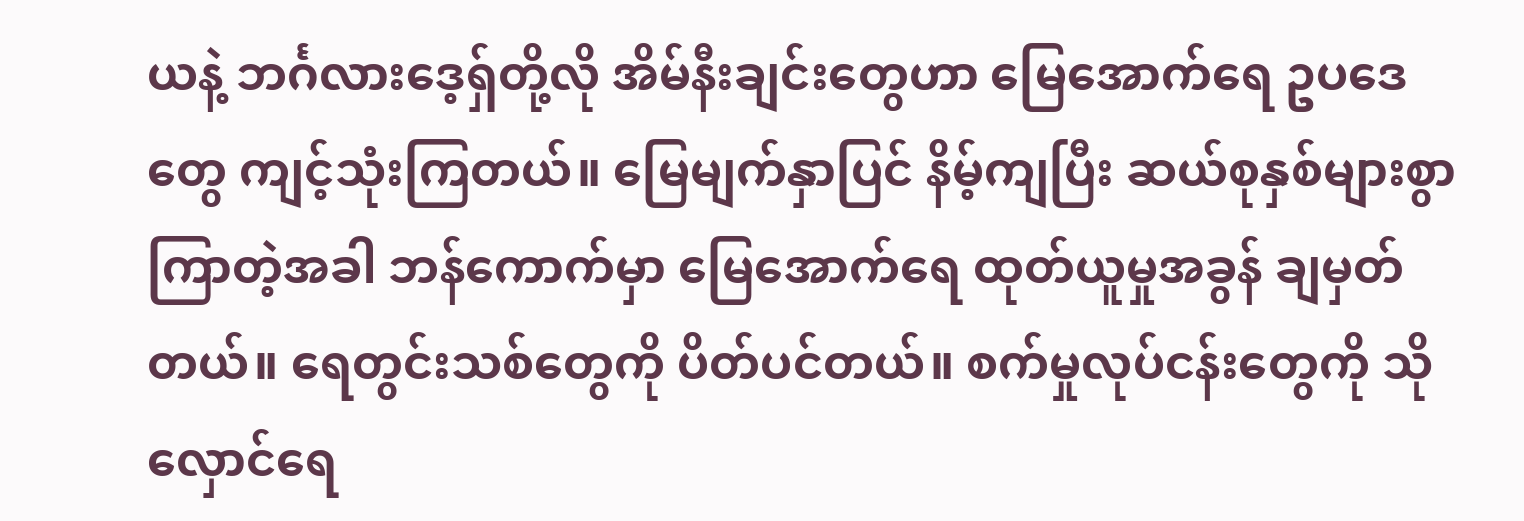ယနဲ့ ဘင်္ဂလားဒေ့ရှ်တို့လို အိမ်နီးချင်းတွေဟာ မြေအောက်ရေ ဥပဒေတွေ ကျင့်သုံးကြတယ်။ မြေမျက်နှာပြင် နိမ့်ကျပြီး ဆယ်စုနှစ်များစွာ ကြာတဲ့အခါ ဘန်ကောက်မှာ မြေအောက်ရေ ထုတ်ယူမှုအခွန် ချမှတ်တယ်။ ရေတွင်းသစ်တွေကို ပိတ်ပင်တယ်။ စက်မှုလုပ်ငန်းတွေကို သိုလှောင်ရေ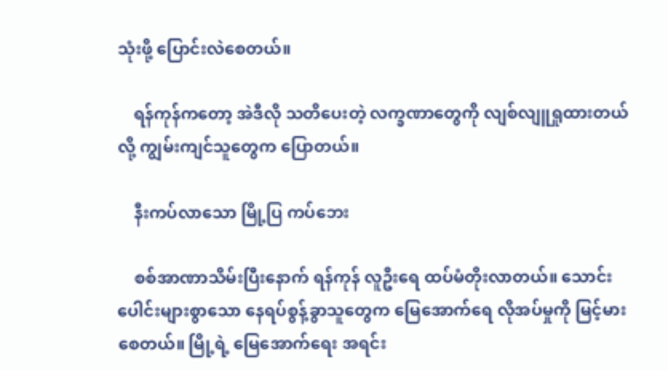သုံးဖို့ ပြောင်းလဲစေတယ်။

    ရန်ကုန်ကတော့ အဲဒီလို သတိပေးတဲ့ လက္ခဏာတွေကို လျစ်လျူရှုထားတယ်လို့ ကျွမ်းကျင်သူတွေက ပြောတယ်။

    နီးကပ်လာသော မြို့ပြ ကပ်ဘေး

    စစ်အာဏာသိမ်းပြီးနောက် ရန်ကုန် လူဦး‌ရေ ထပ်မံတိုးလာတယ်။ သောင်းပေါင်းများစွာသော နေရပ်စွန့်ခွာသူတွေက မြေအောက်ရေ လိုအပ်မှုကို မြင့်မားစေတယ်။ မြို့ရဲ့ မြေအောက်ရေး အရင်း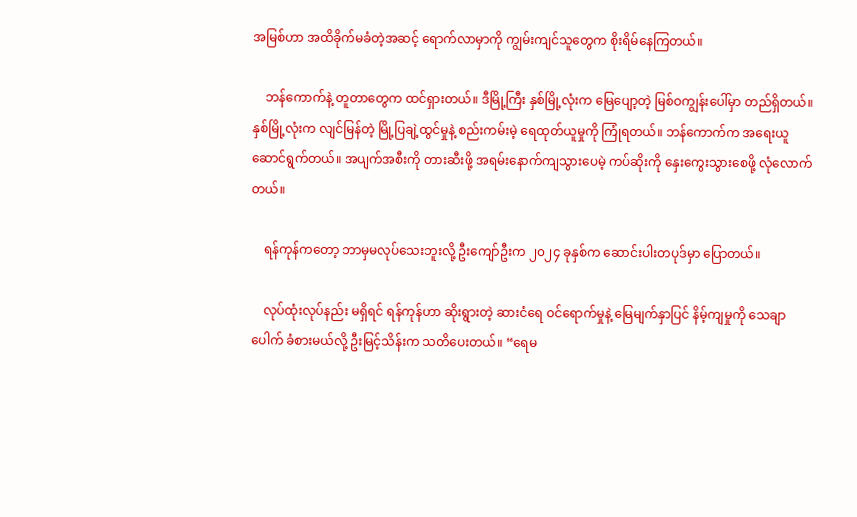အမြစ်ဟာ အထိခိုက်မခံတဲ့အဆင့် ရောက်လာမှာကို ကျွမ်းကျင်သူတွေက စိုးရိမ်နေကြတယ်။

    ဘန်ကောက်နဲ့ တူတာတွေက ထင်ရှားတယ်။ ဒီမြို့ကြီး နှစ်မြို့လုံးက မြေပျော့တဲ့ မြစ်ဝကျွန်းပေါ်မှာ တည်ရှိတယ်။ နှစ်မြို့လုံးက လျင်မြန်တဲ့ မြို့ပြချဲ့ထွင်မှုနဲ့ စည်းကမ်းမဲ့ ရေထုတ်ယူမှုကို ကြုံရတယ်။ ဘန်ကောက်က အရေးယူ ဆောင်ရွက်တယ်။ အပျက်အစီးကို တားဆီးဖို့ အရမ်းနောက်ကျသွားပေမဲ့ ကပ်ဆိုးကို နှေးကွေးသွားစေဖို့ လုံလောက်တယ်။

    ရန်ကုန်ကတော့ ဘာမှမလုပ်သေးဘူးလို့ ဦးကျော်ဦးက ၂၀၂၄ ခုနှစ်က ဆောင်းပါးတပုဒ်မှာ ပြောတယ်။

    လုပ်ထုံးလုပ်နည်း မရှိရင် ရန်ကုန်ဟာ ဆိုးရွားတဲ့ ဆားငံရေ ဝင်ရောက်မှုနဲ့ မြေမျက်နှာပြင် နိမ့်ကျမှုကို သေချာပေါက် ခံစားမယ်လို့ ဦးမြင့်သိန်းက သတိပေးတယ်။ “ရေမ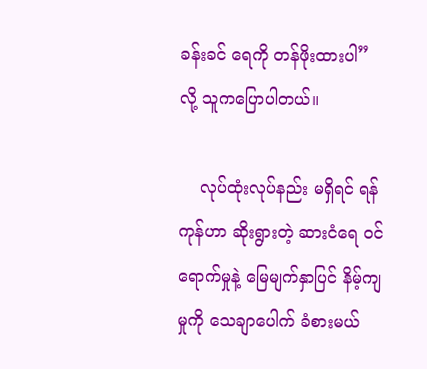ခန်းခင် ရေကို တန်ဖိုးထားပါ” လို့ သူကပြောပါတယ်။

    လုပ်ထုံးလုပ်နည်း မရှိရင် ရန်ကုန်ဟာ ဆိုးရွားတဲ့ ဆားငံရေ ဝင်ရောက်မှုနဲ့ မြေမျက်နှာပြင် နိမ့်ကျမှုကို သေချာပေါက် ခံစားမယ်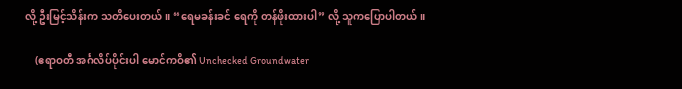လို့ ဦးမြင့်သိန်းက သတိပေးတယ်။ “ရေမခန်းခင် ရေကို တန်ဖိုးထားပါ” လို့ သူကပြောပါတယ်။

    (ဧရာဝတီ အင်္ဂလိပ်ပိုင်းပါ မောင်ကဝိ၏ Unchecked Groundwater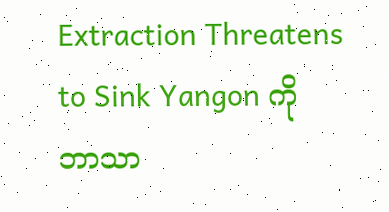Extraction Threatens to Sink Yangon ကို ဘာသာ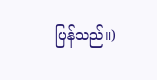ပြန်သည်။)